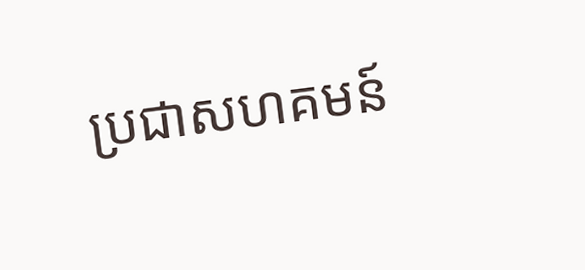ប្រជាសហគមន៍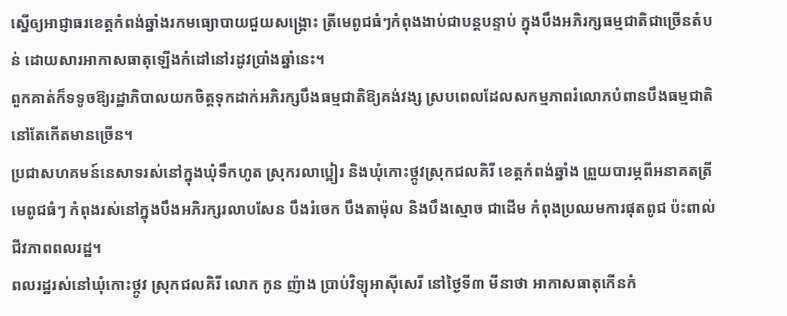ស្នើឲ្យអាជ្ញាធរខេត្តកំពង់ឆ្នាំងរកមធ្យោបាយជួយសង្គ្រោះ ត្រីមេពូជធំៗកំពុងងាប់ជាបន្តបន្ទាប់ ក្នុងបឹងអភិរក្សធម្មជាតិជាច្រើនតំបន់ ដោយសារអាកាសធាតុឡើងកំដៅនៅរដូវប្រាំងឆ្នាំនេះ។
ពួកគាត់ក៏ទទូចឱ្យរដ្ឋាភិបាលយកចិត្តទុកដាក់អភិរក្សបឹងធម្មជាតិឱ្យគង់វង្ស ស្របពេលដែលសកម្មភាពរំលោភបំពានបឹងធម្មជាតិនៅតែកើតមានច្រើន។
ប្រជាសហគមន៍នេសាទរស់នៅក្នុងឃុំទឹកហូត ស្រុករលាប្អៀរ និងឃុំកោះថ្កូវស្រុកជលគិរី ខេត្តកំពង់ឆ្នាំង ព្រួយបារម្ភពីអនាគតត្រីមេពូជធំៗ កំពុងរស់នៅក្នុងបឹងអភិរក្សរលាបសែន បឹងរំចេក បឹងតាម៉ុល និងបឹងស្មោច ជាដើម កំពុងប្រឈមការផុតពូជ ប៉ះពាល់ជីវភាពពលរដ្ឋ។
ពលរដ្ឋរស់នៅឃុំកោះថ្កូវ ស្រុកជលគិរី លោក កូន ញ៉ាង ប្រាប់វិទ្យុអាស៊ីសេរី នៅថ្ងៃទី៣ មីនាថា អាកាសធាតុកើនកំ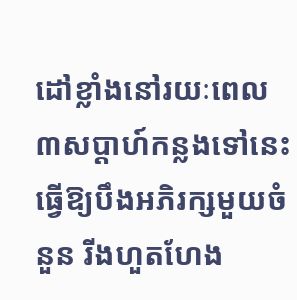ដៅខ្លាំងនៅរយៈពេល ៣សប្តាហ៍កន្លងទៅនេះ ធ្វើឱ្យបឹងអភិរក្សមួយចំនួន រីងហួតហែង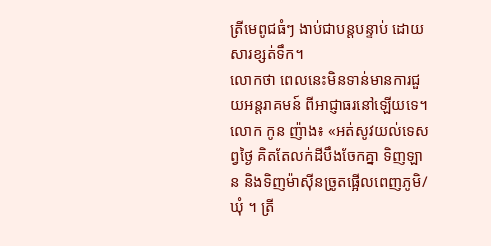ត្រីមេពូជធំៗ ងាប់ជាបន្តបន្ទាប់ ដោយសារខ្សត់ទឹក។
លោកថា ពេលនេះមិនទាន់មានការជួយអន្តរាគមន៍ ពីអាជ្ញាធរនៅឡើយទេ។
លោក កូន ញ៉ាង៖ «អត់សូវយល់ទេសព្វថ្ងៃ គិតតែលក់ដីបឹងចែកគ្នា ទិញឡាន និងទិញម៉ាស៊ីនច្រូតផ្អើលពេញភូមិ/ឃុំ ។ ត្រី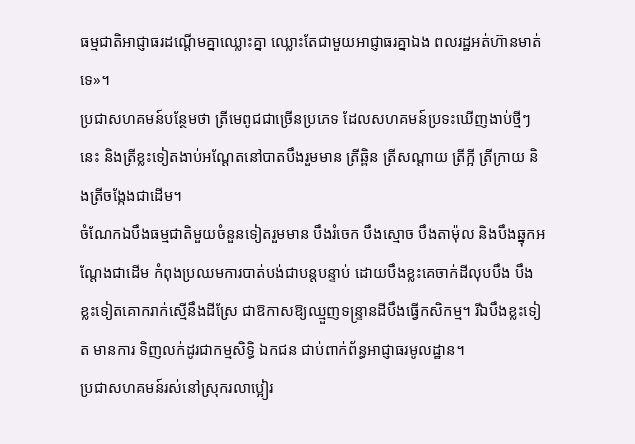ធម្មជាតិអាជ្ញាធរដណ្តើមគ្នាឈ្លោះគ្នា ឈ្លោះតែជាមួយអាជ្ញាធរគ្នាឯង ពលរដ្ឋអត់ហ៊ានមាត់ទេ»។
ប្រជាសហគមន៍បន្ថែមថា ត្រីមេពូជជាច្រើនប្រភេទ ដែលសហគមន៍ប្រទះឃើញងាប់ថ្មីៗនេះ និងត្រីខ្លះទៀតងាប់អណ្ដែតនៅបាតបឹងរួមមាន ត្រីឆ្ពិន ត្រីសណ្ដាយ ត្រីក្អី ត្រីក្រាយ និងត្រីចង្កែងជាដើម។
ចំណែកឯបឹងធម្មជាតិមួយចំនួនទៀតរួមមាន បឹងរំចេក បឹងស្មោច បឹងតាម៉ុល និងបឹងឆ្នុកអណ្ដែងជាដើម កំពុងប្រឈមការបាត់បង់ជាបន្តបន្ទាប់ ដោយបឹងខ្លះគេចាក់ដីលុបបឹង បឹងខ្លះទៀតគោករាក់ស្មើនឹងដីស្រែ ជាឱកាសឱ្យឈ្មួញទន្ទ្រានដីបឹងធ្វើកសិកម្ម។ រីឯបឹងខ្លះទៀត មានការ ទិញលក់ដូរជាកម្មសិទ្ធិ ឯកជន ជាប់ពាក់ព័ន្ធអាជ្ញាធរមូលដ្ឋាន។
ប្រជាសហគមន៍រស់នៅស្រុករលាប្អៀរ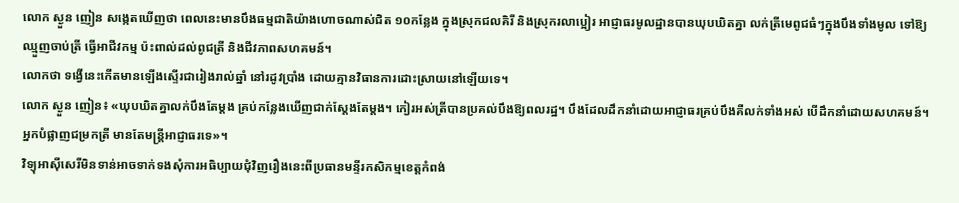លោក ស្ងួន ញៀន សង្កេតឃើញថា ពេលនេះមានបឹងធម្មជាតិយ៉ាងហោចណាស់ជិត ១០កន្លែង ក្នុងស្រុកជលគិរី និងស្រុករលាប្អៀរ អាជ្ញាធរមូលដ្ឋានបានឃុបឃិតគ្នា លក់ត្រីមេពូជធំៗក្នុងបឹងទាំងមូល ទៅឱ្យឈ្មួញចាប់ត្រី ធ្វើអាជីវកម្ម ប៉ះពាល់ដល់ពូជត្រី និងជីវភាពសហគមន៍។
លោកថា ទង្វើនេះកើតមានឡើងស្ទើរជារៀងរាល់ឆ្នាំ នៅរដូវប្រាំង ដោយគ្មានវិធានការដោះស្រាយនៅឡើយទេ។
លោក ស្ងួន ញៀន៖ «ឃុបឃិតគ្នាលក់បឹងតែម្តង គ្រប់កន្លែងឃើញជាក់ស្តែងតែម្តង។ កៀរអស់ត្រីបានប្រគល់បឹងឱ្យពលរដ្ឋ។ បឹងដែលដឹកនាំដោយអាជ្ញាធរគ្រប់បឹងគឺលក់ទាំងអស់ បើដឹកនាំដោយសហគមន៍។ អ្នកបំផ្លាញជម្រកត្រី មានតែមន្ត្រីអាជ្ញាធរទេ»។
វិទ្យុអាស៊ីសេរីមិនទាន់អាចទាក់ទងសុំការអធិប្បាយជុំវិញរឿងនេះពីប្រធានមន្ទីរកសិកម្មខេត្តកំពង់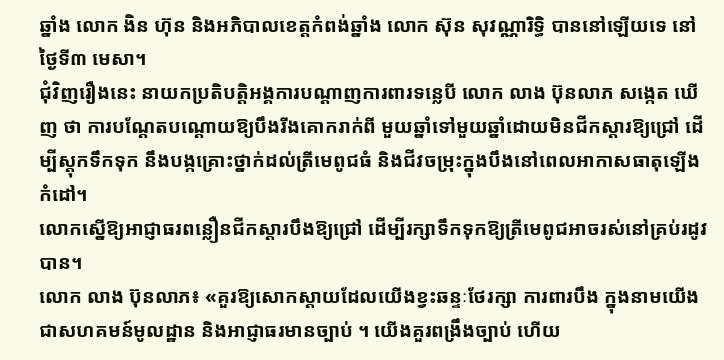ឆ្នាំង លោក ងិន ហ៊ុន និងអភិបាលខេត្តកំពង់ឆ្នាំង លោក ស៊ុន សុវណ្ណារិទ្ធិ បាននៅឡើយទេ នៅថ្ងៃទី៣ មេសា។
ជុំវិញរឿងនេះ នាយកប្រតិបត្តិអង្គការបណ្ដាញការពារទន្លេបី លោក លាង ប៊ុនលាភ សង្កេត ឃើញ ថា ការបណ្តែតបណ្តោយឱ្យបឹងរីងគោករាក់ពី មួយឆ្នាំទៅមួយឆ្នាំដោយមិនជីកស្ដារឱ្យជ្រៅ ដើម្បីស្តុកទឹកទុក នឹងបង្កគ្រោះថ្នាក់ដល់ត្រីមេពូជធំ និងជីវចម្រុះក្នុងបឹងនៅពេលអាកាសធាតុឡើងកំដៅ។
លោកស្នើឱ្យអាជ្ញាធរពន្លឿនជីកស្តារបឹងឱ្យជ្រៅ ដើម្បីរក្សាទឹកទុកឱ្យត្រីមេពូជអាចរស់នៅគ្រប់រដូវបាន។
លោក លាង ប៊ុនលាភ៖ «គួរឱ្យសោកស្តាយដែលយើងខ្វះឆន្ទៈថែរក្សា ការពារបឹង ក្នុងនាមយើងជាសហគមន៍មូលដ្ឋាន និងអាជ្ញាធរមានច្បាប់ ។ យើងគួរពង្រឹងច្បាប់ ហើយ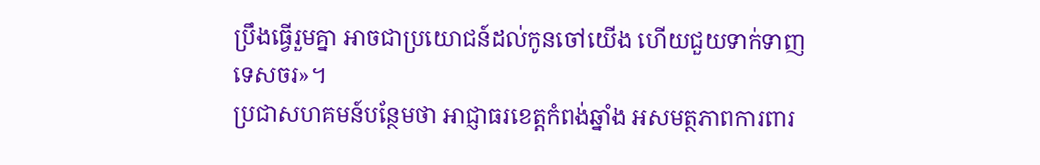ប្រឹងធ្វើរួមគ្នា អាចជាប្រយោជន៍ដល់កូនចៅយើង ហើយជួយទាក់ទាញទេសចរ»។
ប្រជាសហគមន៍បន្ថែមថា អាជ្ញាធរខេត្តកំពង់ឆ្នាំង អសមត្ថភាពការពារ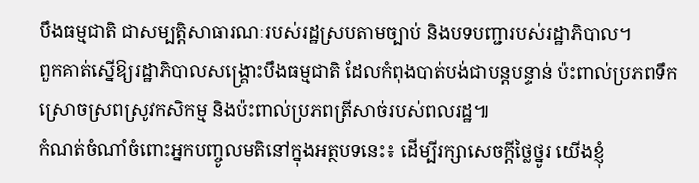បឹងធម្មជាតិ ជាសម្បត្តិសាធារណៈរបស់រដ្ឋស្របតាមច្បាប់ និងបទបញ្ជារបស់រដ្ឋាភិបាល។
ពួកគាត់ស្នើឱ្យរដ្ឋាភិបាលសង្គ្រោះបឹងធម្មជាតិ ដែលកំពុងបាត់បង់ជាបន្តបន្ទាន់ ប៉ះពាល់ប្រភពទឹកស្រោចស្រពស្រូវកសិកម្ម និងប៉ះពាល់ប្រភពត្រីសាច់របស់ពលរដ្ឋ៕
កំណត់ចំណាំចំពោះអ្នកបញ្ចូលមតិនៅក្នុងអត្ថបទនេះ៖ ដើម្បីរក្សាសេចក្ដីថ្លៃថ្នូរ យើងខ្ញុំ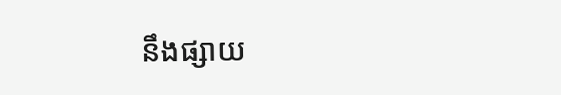នឹងផ្សាយ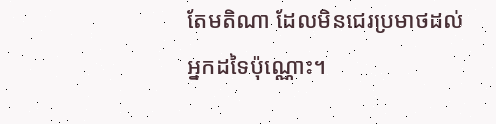តែមតិណា ដែលមិនជេរប្រមាថដល់អ្នកដទៃប៉ុណ្ណោះ។